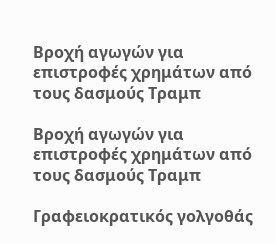Βροχή αγωγών για επιστροφές χρημάτων από τους δασμούς Τραμπ

Βροχή αγωγών για επιστροφές χρημάτων από τους δασμούς Τραμπ

Γραφειοκρατικός γολγοθάς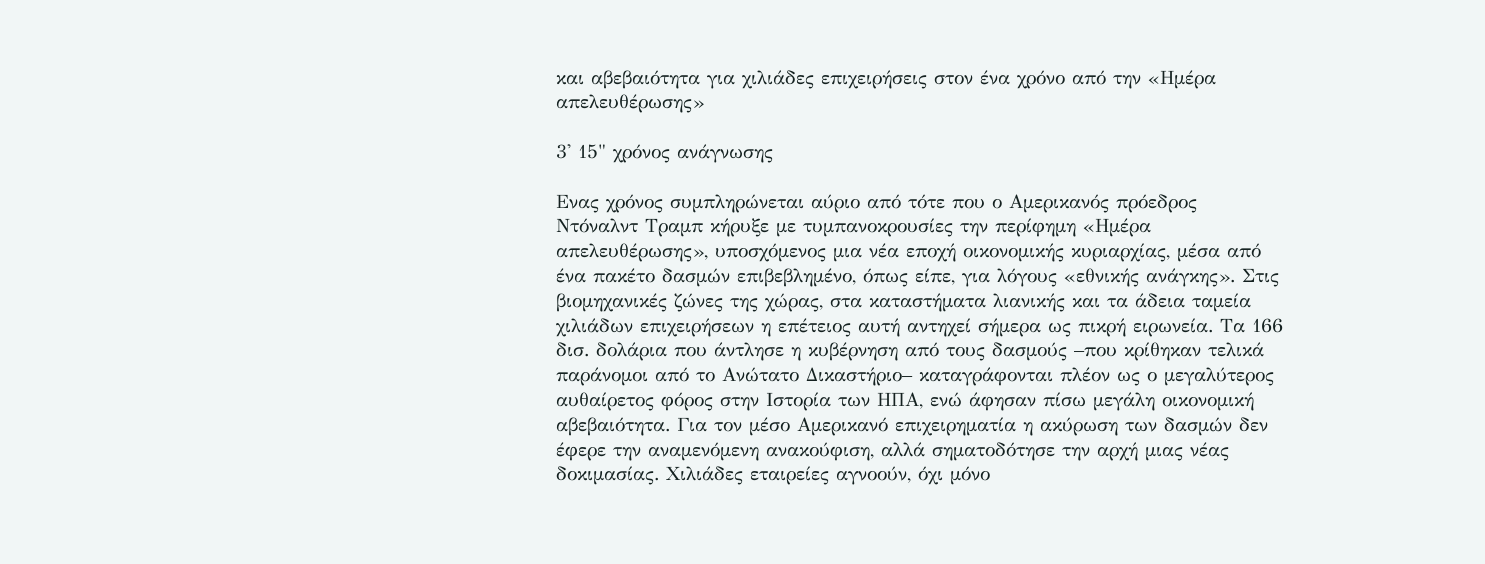και αβεβαιότητα για χιλιάδες επιχειρήσεις στον ένα χρόνο από την «Ημέρα απελευθέρωσης»

3' 15" χρόνος ανάγνωσης

Ενας χρόνος συμπληρώνεται αύριο από τότε που ο Αμερικανός πρόεδρος Ντόναλντ Τραμπ κήρυξε με τυμπανοκρουσίες την περίφημη «Ημέρα απελευθέρωσης», υποσχόμενος μια νέα εποχή οικονομικής κυριαρχίας, μέσα από ένα πακέτο δασμών επιβεβλημένο, όπως είπε, για λόγους «εθνικής ανάγκης». Στις βιομηχανικές ζώνες της χώρας, στα καταστήματα λιανικής και τα άδεια ταμεία χιλιάδων επιχειρήσεων η επέτειος αυτή αντηχεί σήμερα ως πικρή ειρωνεία. Τα 166 δισ. δολάρια που άντλησε η κυβέρνηση από τους δασμούς –που κρίθηκαν τελικά παράνομοι από το Ανώτατο Δικαστήριο– καταγράφονται πλέον ως ο μεγαλύτερος αυθαίρετος φόρος στην Ιστορία των ΗΠΑ, ενώ άφησαν πίσω μεγάλη οικονομική αβεβαιότητα. Για τον μέσο Αμερικανό επιχειρηματία η ακύρωση των δασμών δεν έφερε την αναμενόμενη ανακούφιση, αλλά σηματοδότησε την αρχή μιας νέας δοκιμασίας. Χιλιάδες εταιρείες αγνοούν, όχι μόνο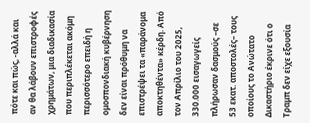πότε και πώς, -αλλά και αν θα λάβουν επιστροφές χρημάτων, μια διαδικασία που περιπλέκεται ακόμη περισσότερο επειδή η ομοσπονδιακή κυβέρνηση δεν είναι πρόθυμη να επιστρέψει τα «παράνομα αποκτηθέντα» κέρδη. Από τον Απρίλιο του 2025, 330.000 εισαγωγείς πλήρωσαν δασμούς –σε 53 εκατ. αποστολές– τους οποίους το Ανώτατο Δικαστήριο έκρινε ότι ο Τραμπ δεν είχε εξουσία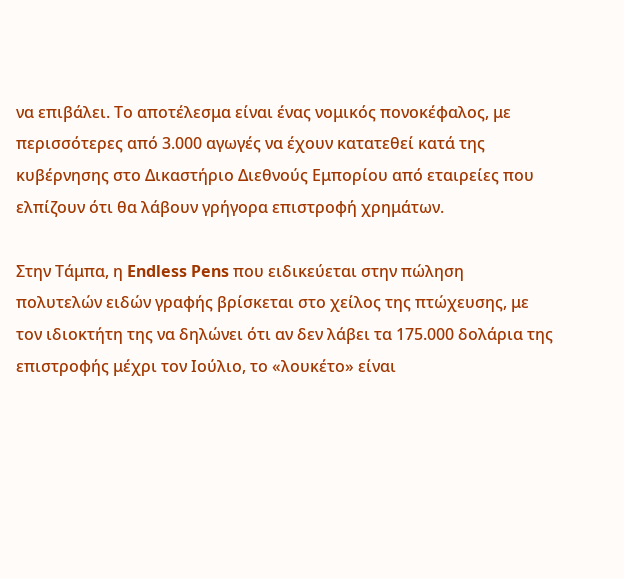να επιβάλει. Το αποτέλεσμα είναι ένας νομικός πονοκέφαλος, με περισσότερες από 3.000 αγωγές να έχουν κατατεθεί κατά της κυβέρνησης στο Δικαστήριο Διεθνούς Εμπορίου από εταιρείες που ελπίζουν ότι θα λάβουν γρήγορα επιστροφή χρημάτων.

Στην Τάμπα, η Endless Pens που ειδικεύεται στην πώληση πολυτελών ειδών γραφής βρίσκεται στο χείλος της πτώχευσης, με τον ιδιοκτήτη της να δηλώνει ότι αν δεν λάβει τα 175.000 δολάρια της επιστροφής μέχρι τον Ιούλιο, το «λουκέτο» είναι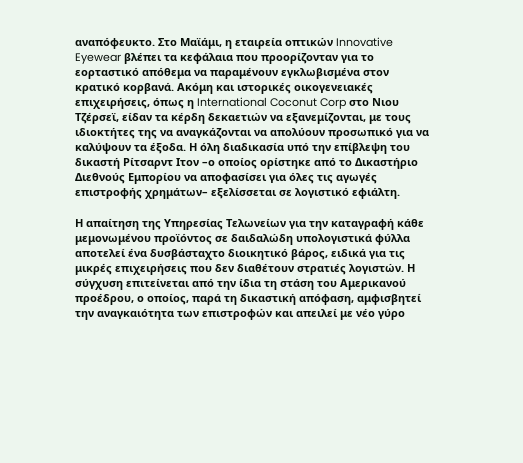αναπόφευκτο. Στο Μαϊάμι, η εταιρεία οπτικών Innovative Eyewear βλέπει τα κεφάλαια που προορίζονταν για το εορταστικό απόθεμα να παραμένουν εγκλωβισμένα στον κρατικό κορβανά. Ακόμη και ιστορικές οικογενειακές επιχειρήσεις, όπως η International Coconut Corp στο Νιου Τζέρσεϊ, είδαν τα κέρδη δεκαετιών να εξανεμίζονται, με τους ιδιοκτήτες της να αναγκάζονται να απολύουν προσωπικό για να καλύψουν τα έξοδα. Η όλη διαδικασία υπό την επίβλεψη του δικαστή Ρίτσαρντ Ιτον –ο οποίος ορίστηκε από το Δικαστήριο Διεθνούς Εμπορίου να αποφασίσει για όλες τις αγωγές επιστροφής χρημάτων– εξελίσσεται σε λογιστικό εφιάλτη.

Η απαίτηση της Υπηρεσίας Τελωνείων για την καταγραφή κάθε μεμονωμένου προϊόντος σε δαιδαλώδη υπολογιστικά φύλλα αποτελεί ένα δυσβάσταχτο διοικητικό βάρος, ειδικά για τις μικρές επιχειρήσεις που δεν διαθέτουν στρατιές λογιστών. Η σύγχυση επιτείνεται από την ίδια τη στάση του Αμερικανού προέδρου, ο οποίος, παρά τη δικαστική απόφαση, αμφισβητεί την αναγκαιότητα των επιστροφών και απειλεί με νέο γύρο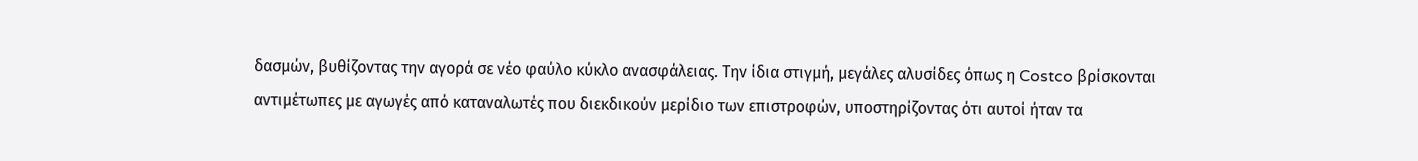δασμών, βυθίζοντας την αγορά σε νέο φαύλο κύκλο ανασφάλειας. Την ίδια στιγμή, μεγάλες αλυσίδες όπως η Costco βρίσκονται αντιμέτωπες με αγωγές από καταναλωτές που διεκδικούν μερίδιο των επιστροφών, υποστηρίζοντας ότι αυτοί ήταν τα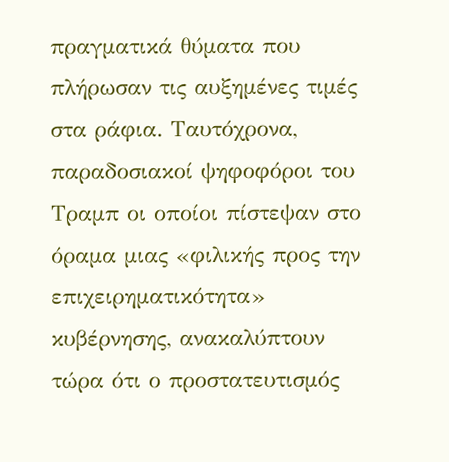πραγματικά θύματα που πλήρωσαν τις αυξημένες τιμές στα ράφια. Ταυτόχρονα, παραδοσιακοί ψηφοφόροι του Τραμπ οι οποίοι πίστεψαν στο όραμα μιας «φιλικής προς την επιχειρηματικότητα» κυβέρνησης, ανακαλύπτουν τώρα ότι ο προστατευτισμός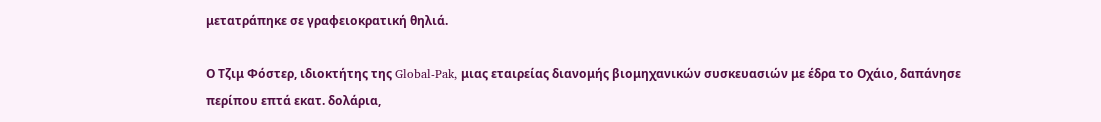μετατράπηκε σε γραφειοκρατική θηλιά.

Ο Τζιμ Φόστερ, ιδιοκτήτης της Global-Pak, μιας εταιρείας διανομής βιομηχανικών συσκευασιών με έδρα το Οχάιο, δαπάνησε περίπου επτά εκατ. δολάρια,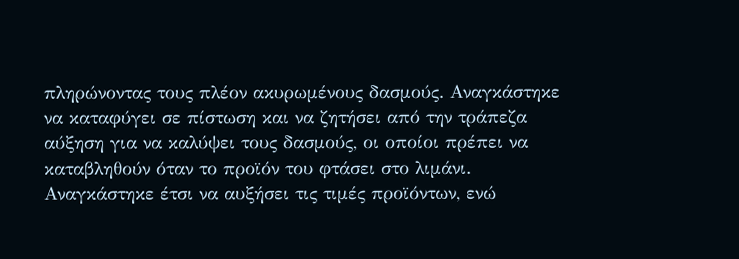πληρώνοντας τους πλέον ακυρωμένους δασμούς. Αναγκάστηκε να καταφύγει σε πίστωση και να ζητήσει από την τράπεζα αύξηση για να καλύψει τους δασμούς, οι οποίοι πρέπει να καταβληθούν όταν το προϊόν του φτάσει στο λιμάνι. Αναγκάστηκε έτσι να αυξήσει τις τιμές προϊόντων, ενώ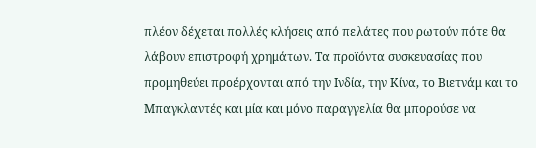πλέον δέχεται πολλές κλήσεις από πελάτες που ρωτούν πότε θα λάβουν επιστροφή χρημάτων. Τα προϊόντα συσκευασίας που προμηθεύει προέρχονται από την Ινδία, την Κίνα, το Βιετνάμ και το Μπαγκλαντές και μία και μόνο παραγγελία θα μπορούσε να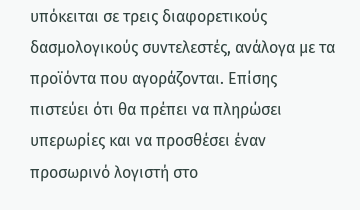υπόκειται σε τρεις διαφορετικούς δασμολογικούς συντελεστές, ανάλογα με τα προϊόντα που αγοράζονται. Επίσης πιστεύει ότι θα πρέπει να πληρώσει υπερωρίες και να προσθέσει έναν προσωρινό λογιστή στο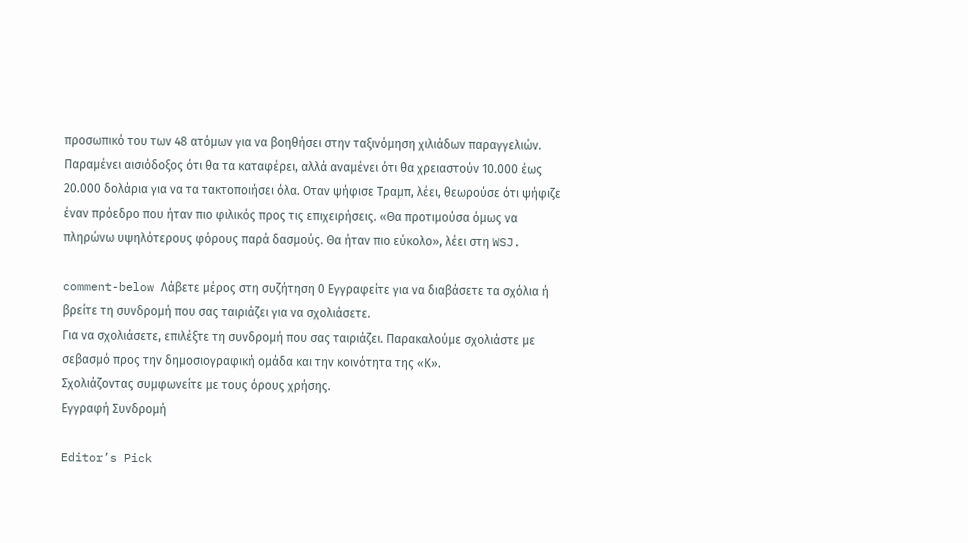προσωπικό του των 48 ατόμων για να βοηθήσει στην ταξινόμηση χιλιάδων παραγγελιών. Παραμένει αισιόδοξος ότι θα τα καταφέρει, αλλά αναμένει ότι θα χρειαστούν 10.000 έως 20.000 δολάρια για να τα τακτοποιήσει όλα. Οταν ψήφισε Τραμπ, λέει, θεωρούσε ότι ψήφιζε έναν πρόεδρο που ήταν πιο φιλικός προς τις επιχειρήσεις. «Θα προτιμούσα όμως να πληρώνω υψηλότερους φόρους παρά δασμούς. Θα ήταν πιο εύκολο», λέει στη WSJ.

comment-below Λάβετε μέρος στη συζήτηση 0 Εγγραφείτε για να διαβάσετε τα σχόλια ή
βρείτε τη συνδρομή που σας ταιριάζει για να σχολιάσετε.
Για να σχολιάσετε, επιλέξτε τη συνδρομή που σας ταιριάζει. Παρακαλούμε σχολιάστε με σεβασμό προς την δημοσιογραφική ομάδα και την κοινότητα της «Κ».
Σχολιάζοντας συμφωνείτε με τους όρους χρήσης.
Εγγραφή Συνδρομή

Editor’s Pick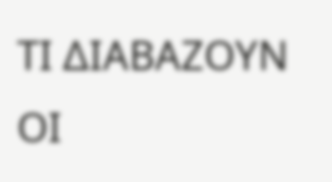ΤΙ ΔΙΑΒΑΖΟΥΝ ΟΙ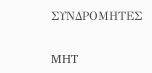ΣΥΝΔΡΟΜΗΤΕΣ

MHT